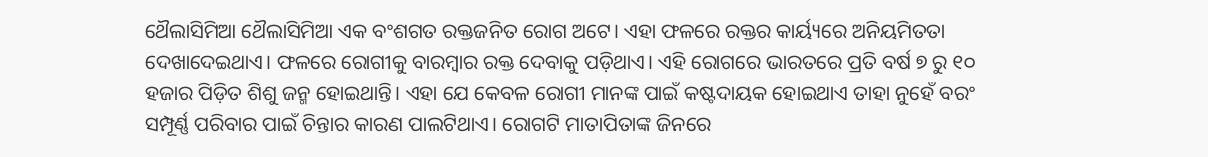ଥୈଲାସିମିଆ ଥୈଲାସିମିଆ ଏକ ବଂଶଗତ ରକ୍ତଜନିତ ରୋଗ ଅଟେ। ଏହା ଫଳରେ ରକ୍ତର କାର୍ୟ୍ୟରେ ଅନିୟମିତତା ଦେଖାଦେଇଥାଏ। ଫଳରେ ରୋଗୀକୁ ବାରମ୍ୱାର ରକ୍ତ ଦେବାକୁ ପଡ଼ିଥାଏ। ଏହି ରୋଗରେ ଭାରତରେ ପ୍ରତି ବର୍ଷ ୭ ରୁ ୧୦ ହଜାର ପିଡ଼ିତ ଶିଶୁ ଜନ୍ମ ହୋଇଥାନ୍ତି। ଏହା ଯେ କେବଳ ରୋଗୀ ମାନଙ୍କ ପାଇଁ କଷ୍ଟଦାୟକ ହୋଇଥାଏ ତାହା ନୁହେଁ ବରଂ ସମ୍ପୂର୍ଣ୍ଣ ପରିବାର ପାଇଁ ଚିନ୍ତାର କାରଣ ପାଲଟିଥାଏ। ରୋଗଟି ମାତାପିତାଙ୍କ ଜିନରେ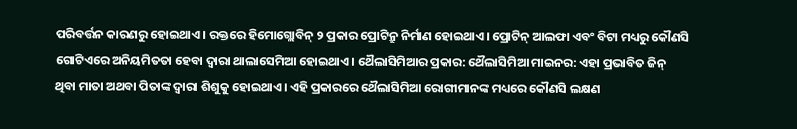ପରିବର୍ତ୍ତନ କାରଣରୁ ହୋଇଥାଏ। ରକ୍ତରେ ହିମୋଗ୍ଲୋବିନ୍ ୨ ପ୍ରକାର ପ୍ରୋଟିନ୍ରୁ ନିର୍ମାଣ ହୋଇଥାଏ। ପ୍ରୋଟିନ୍ ଆଲଫା ଏବଂ ବିଟା ମଧ୍ୟରୁ କୌଣସି ଗୋଟିଏରେ ଅନିୟମିତତା ହେବା ଦ୍ୱାରା ଥାଲାସେମିଆ ହୋଇଥାଏ। ଥୈଲାସିମିଆର ପ୍ରକାର: ଥୈଲାସିମିଆ ମାଇନର: ଏହା ପ୍ରଭାବିତ ଜିନ୍ ଥିବା ମାତା ଅଥବା ପିତାଙ୍କ ଦ୍ୱାରା ଶିଶୁକୁ ହୋଇଥାଏ। ଏହି ପ୍ରକାରରେ ଥୈଲାସିମିଆ ରୋଗୀମାନଙ୍କ ମଧ୍ୟରେ କୌଣସି ଲକ୍ଷଣ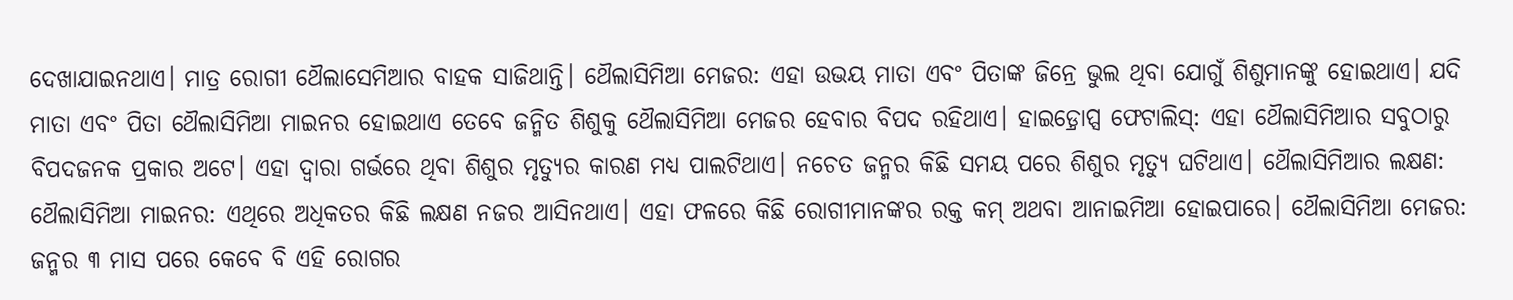ଦେଖାଯାଇନଥାଏ। ମାତ୍ର ରୋଗୀ ଥୈଲାସେମିଆର ବାହକ ସାଜିଥାନ୍ତି। ଥୈଲାସିମିଆ ମେଜର: ଏହା ଉଭୟ ମାତା ଏବଂ ପିତାଙ୍କ ଜିନ୍ରେ ଭୁଲ ଥିବା ଯୋଗୁଁ ଶିଶୁମାନଙ୍କୁ ହୋଇଥାଏ। ଯଦି ମାତା ଏବଂ ପିତା ଥୈଲାସିମିଆ ମାଇନର ହୋଇଥାଏ ତେବେ ଜନ୍ମିତ ଶିଶୁକୁ ଥୈଲାସିମିଆ ମେଜର ହେବାର ବିପଦ ରହିଥାଏ। ହାଇଡ଼୍ରୋପ୍ସ ଫେଟାଲିସ୍: ଏହା ଥୈଲାସିମିଆର ସବୁଠାରୁ ବିପଦଜନକ ପ୍ରକାର ଅଟେ। ଏହା ଦ୍ୱାରା ଗର୍ଭରେ ଥିବା ଶିଶୁର ମୃତ୍ୟୁର କାରଣ ମଧ୍ୟ ପାଲଟିଥାଏ। ନଚେତ ଜନ୍ମର କିଛି ସମୟ ପରେ ଶିଶୁର ମୃତ୍ୟୁ ଘଟିଥାଏ। ଥୈଲାସିମିଆର ଲକ୍ଷଣ: ଥୈଲାସିମିଆ ମାଇନର: ଏଥିରେ ଅଧିକତର କିଛି ଲକ୍ଷଣ ନଜର ଆସିନଥାଏ। ଏହା ଫଳରେ କିଛି ରୋଗୀମାନଙ୍କର ରକ୍ତ କମ୍ ଅଥବା ଆନାଇମିଆ ହୋଇପାରେ। ଥୈଲାସିମିଆ ମେଜର: ଜନ୍ମର ୩ ମାସ ପରେ କେବେ ବି ଏହି ରୋଗର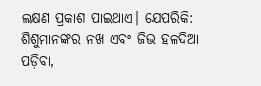ଲକ୍ଷଣ ପ୍ରକାଶ ପାଇଥାଏ। ଯେପରିକି: ଶିଶୁମାନଙ୍କର ନଖ ଏବଂ ଜିଭ ହଳଦିଆ ପଡ଼ିବା,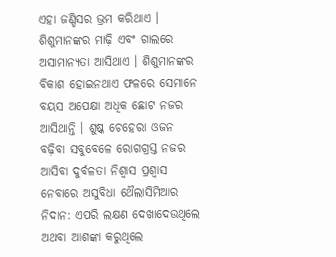ଏହା ଜଣ୍ଡିସର ଭ୍ରମ କରିଥାଏ । ଶିଶୁମାନଙ୍କର ମାଢ଼ି ଏବଂ ଗାଲରେ ଅସାମାନ୍ୟତା ଆସିଥାଏ । ଶିଶୁମାନଙ୍କର ବିକାଶ ହୋଇନଥାଏ ଫଳରେ ସେମାନେ ବୟସ ଅପେକ୍ଷା ଅଧିକ ଛୋଟ ନଜର ଆସିଥାନ୍ତି । ଶୁଷ୍କ ଚେହେରା ଓଜନ ବଢ଼ିବା ସବୁବେଳେ ରୋଗଗ୍ରସ୍ତ ନଜର ଆସିବା ଦୁର୍ବଳତା ନିଶ୍ୱାସ ପ୍ରଶ୍ୱାସ ନେବାରେ ଅସୁବିଧା ଥୈଲାସିମିଆର ନିଦାନ: ଏପରି ଲକ୍ଷଣ ଦେଖାଦେଉଥିଲେ ଅଥବା ଆଶଙ୍କା କରୁଥିଲେ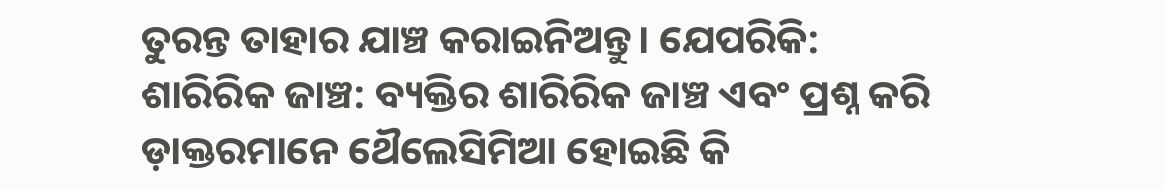ତୁରନ୍ତ ତାହାର ଯାଞ୍ଚ କରାଇନିଅନ୍ତୁ। ଯେପରିକି: ଶାରିରିକ ଜାଞ୍ଚ: ବ୍ୟକ୍ତିର ଶାରିରିକ ଜାଞ୍ଚ ଏବଂ ପ୍ରଶ୍ନ କରି ଡ଼ାକ୍ତରମାନେ ଥୈଲେସିମିଆ ହୋଇଛି କି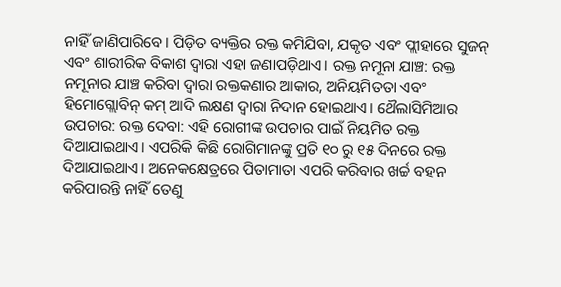ନାହିଁ ଜାଣିପାରିବେ। ପିଡ଼ିତ ବ୍ୟକ୍ତିର ରକ୍ତ କମିଯିବା, ଯକୃତ ଏବଂ ପ୍ଲୀହାରେ ସୁଜନ୍ ଏବଂ ଶାରୀରିକ ବିକାଶ ଦ୍ୱାରା ଏହା ଜଣାପଡ଼ିଥାଏ। ରକ୍ତ ନମୂନା ଯାଞ୍ଚ: ରକ୍ତ ନମୂନାର ଯାଞ୍ଚ କରିବା ଦ୍ୱାରା ରକ୍ତକଣାର ଆକାର, ଅନିୟମିତତା ଏବଂ ହିମୋଗ୍ଲୋବିନ୍ କମ୍ ଆଦି ଲକ୍ଷଣ ଦ୍ୱାରା ନିଦାନ ହୋଇଥାଏ। ଥୈଲାସିମିଆର ଉପଚାର: ରକ୍ତ ଦେବା: ଏହି ରୋଗୀଙ୍କ ଉପଚାର ପାଇଁ ନିୟମିତ ରକ୍ତ ଦିଆଯାଇଥାଏ। ଏପରିକି କିଛି ରୋଗିମାନଙ୍କୁ ପ୍ରତି ୧୦ ରୁ ୧୫ ଦିନରେ ରକ୍ତ ଦିଆଯାଇଥାଏ। ଅନେକକ୍ଷେତ୍ରରେ ପିତାମାତା ଏପରି କରିବାର ଖର୍ଚ୍ଚ ବହନ କରିପାରନ୍ତି ନାହିଁ ତେଣୁ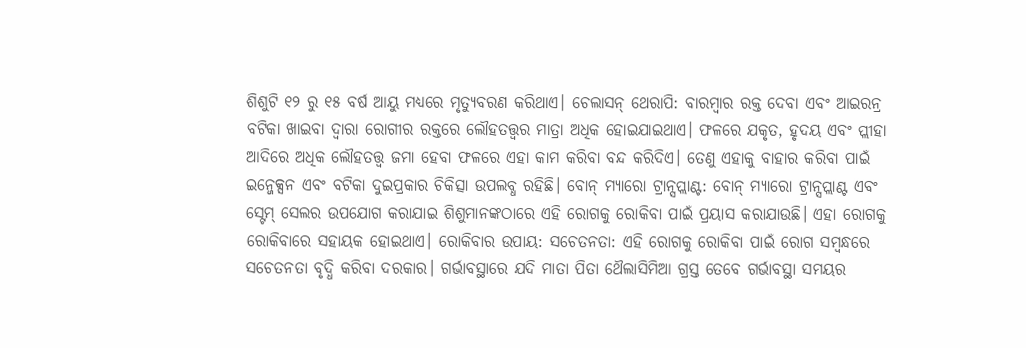ଶିଶୁଟି ୧୨ ରୁ ୧୫ ବର୍ଷ ଆୟୁ ମଧ୍ୟରେ ମୃତ୍ୟୁବରଣ କରିଥାଏ। ଚେଲାସନ୍ ଥେରାପି: ବାରମ୍ୱାର ରକ୍ତ ଦେବା ଏବଂ ଆଇରନ୍ର ବଟିକା ଖାଇବା ଦ୍ୱାରା ରୋଗୀର ରକ୍ତରେ ଲୌହତତ୍ତ୍ୱର ମାତ୍ରା ଅଧିକ ହୋଇଯାଇଥାଏ। ଫଳରେ ଯକୃତ, ହୃଦୟ ଏବଂ ପ୍ଲୀହା ଆଦିରେ ଅଧିକ ଲୌହତତ୍ତ୍ୱ ଜମା ହେବା ଫଳରେ ଏହା କାମ କରିବା ବନ୍ଦ କରିଦିଏ। ତେଣୁ ଏହାକୁ ବାହାର କରିବା ପାଇଁ ଇନ୍ଜେକ୍ସନ ଏବଂ ବଟିକା ଦୁଇପ୍ରକାର ଚିକିତ୍ସା ଉପଲବ୍ଧ ରହିଛି। ବୋନ୍ ମ୍ୟାରୋ ଟ୍ରାନ୍ସପ୍ଲାଣ୍ଟ: ବୋନ୍ ମ୍ୟାରୋ ଟ୍ରାନ୍ସପ୍ଲାଣ୍ଟ ଏବଂ ସ୍ଟେମ୍ ସେଲର ଉପଯୋଗ କରାଯାଇ ଶିଶୁମାନଙ୍କଠାରେ ଏହି ରୋଗକୁ ରୋକିବା ପାଇଁ ପ୍ରୟାସ କରାଯାଉଛି। ଏହା ରୋଗକୁ ରୋକିବାରେ ସହାୟକ ହୋଇଥାଏ। ରୋକିବାର ଉପାୟ: ସଚେତନତା: ଏହି ରୋଗକୁ ରୋକିବା ପାଇଁ ରୋଗ ସମ୍ୱନ୍ଧରେ ସଚେତନତା ବୃଦ୍ଧି କରିବା ଦରକାର। ଗର୍ଭାବସ୍ଥାରେ ଯଦି ମାତା ପିତା ଥୈଲାସିମିଆ ଗ୍ରସ୍ତ ତେବେ ଗର୍ଭାବସ୍ଥା ସମୟର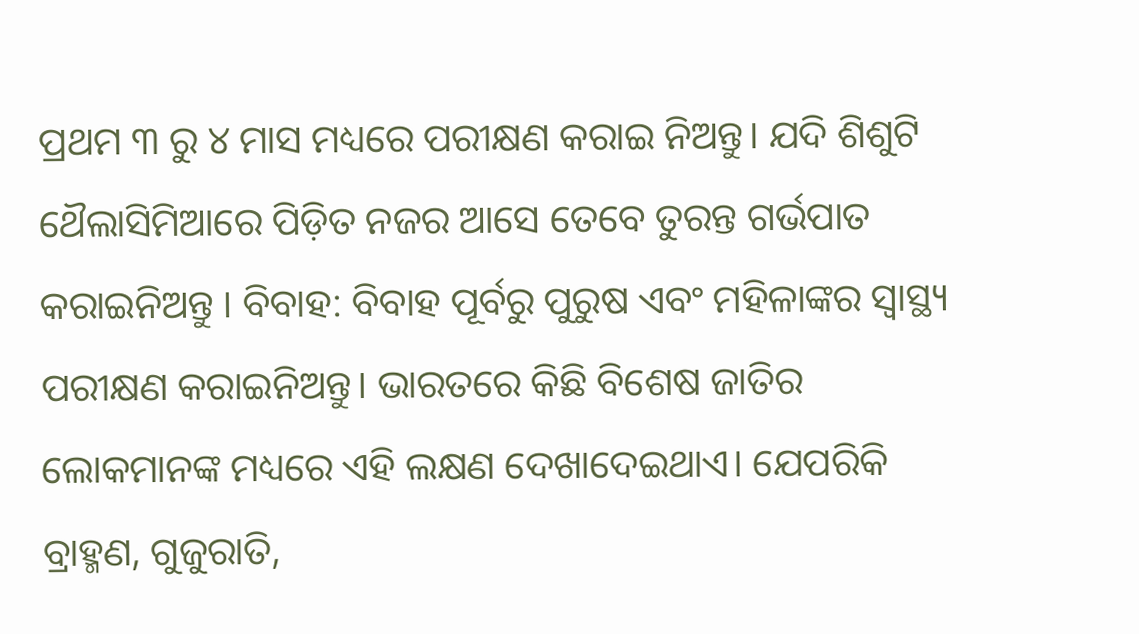ପ୍ରଥମ ୩ ରୁ ୪ ମାସ ମଧ୍ୟରେ ପରୀକ୍ଷଣ କରାଇ ନିଅନ୍ତୁ। ଯଦି ଶିଶୁଟି ଥୈଲାସିମିଆରେ ପିଡ଼ିତ ନଜର ଆସେ ତେବେ ତୁରନ୍ତ ଗର୍ଭପାତ କରାଇନିଅନ୍ତୁ । ବିବାହ: ବିବାହ ପୂର୍ବରୁ ପୁରୁଷ ଏବଂ ମହିଳାଙ୍କର ସ୍ୱାସ୍ଥ୍ୟ ପରୀକ୍ଷଣ କରାଇନିଅନ୍ତୁ। ଭାରତରେ କିଛି ବିଶେଷ ଜାତିର ଲୋକମାନଙ୍କ ମଧ୍ୟରେ ଏହି ଲକ୍ଷଣ ଦେଖାଦେଇଥାଏ। ଯେପରିକି ବ୍ରାହ୍ମଣ, ଗୁଜୁରାତି,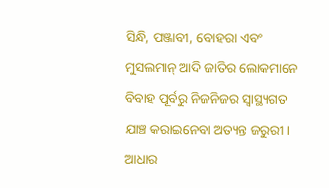ସିନ୍ଧି, ପଞ୍ଜାବୀ, ବୋହରା ଏବଂ ମୁସଲମାନ୍ ଆଦି ଜାତିର ଲୋକମାନେ ବିବାହ ପୂର୍ବରୁ ନିଜନିଜର ସ୍ୱାସ୍ଥ୍ୟଗତ ଯାଞ୍ଚ କରାଇନେବା ଅତ୍ୟନ୍ତ ଜରୁରୀ। ଆଧାର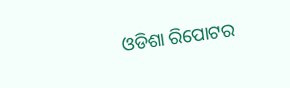ଓଡିଶା ରିପୋଟର